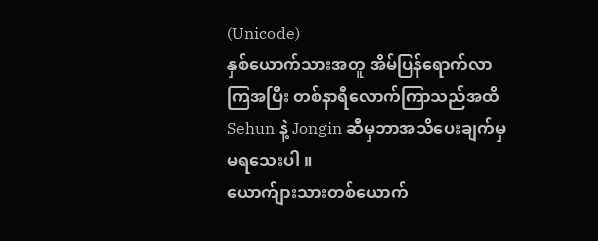(Unicode)
နှစ်ယောက်သားအတူ အိမ်ပြန်ရောက်လာကြအပြီး တစ်နာရီလောက်ကြာသည်အထိ Sehun နဲ့ Jongin ဆီမှဘာအသိပေးချက်မှမရသေးပါ ။
ယောက်ျားသားတစ်ယောက်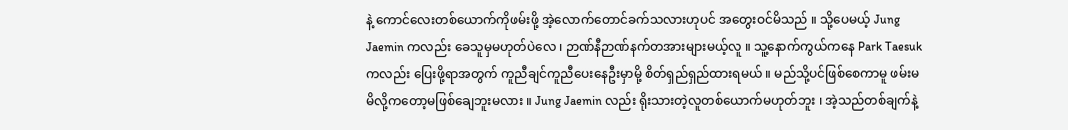နဲ့ ကောင်လေးတစ်ယောက်ကိုဖမ်းဖို့ အဲ့လောက်တောင်ခက်သလားဟုပင် အတွေးဝင်မိသည် ။ သို့ပေမယ့် Jung Jaemin ကလည်း ခေသူမှမဟုတ်ပဲလေ ၊ ဉာဏ်နီဉာဏ်နက်တအားများမယ့်လူ ။ သူ့နောက်ကွယ်ကနေ Park Taesuk ကလည်း ပြေးဖို့ရာအတွက် ကူညီချင်ကူညီပေးနေဦးမှာမို့ စိတ်ရှည်ရှည်ထားရမယ် ။ မည်သို့ပင်ဖြစ်စေကာမူ ဖမ်းမမိလို့ကတော့မဖြစ်ချေဘူးမလား ။ Jung Jaemin လည်း ရိုးသားတဲ့လူတစ်ယောက်မဟုတ်ဘူး ၊ အဲ့သည်တစ်ချက်နဲ့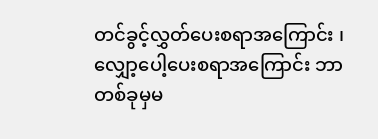တင်ခွင့်လွှတ်ပေးစရာအကြောင်း ၊ လျှော့ပေါ့ပေးစရာအကြောင်း ဘာတစ်ခုမှမ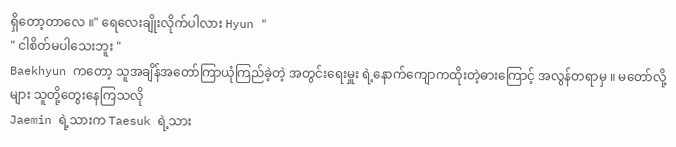ရှိတော့တာလေ ။" ရေလေးချိုးလိုက်ပါလား Hyun "
" ငါစိတ်မပါသေးဘူး "
Baekhyun ကတော့ သူအချိန်အတော်ကြာယုံကြည်ခဲ့တဲ့ အတွင်းရေးမှူး ရဲ့နောက်ကျောကထိုးတဲ့ဓားကြောင့် အလွန်တရာမှ ။ မတော်လို့များ သူတို့တွေးနေကြသလို
Jaemin ရဲ့သားက Taesuk ရဲ့သား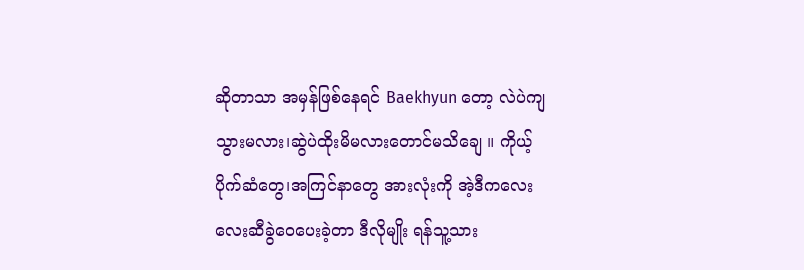ဆိုတာသာ အမှန်ဖြစ်နေရင် Baekhyun တော့ လဲပဲကျသွားမလား၊ဆွဲပဲထိုးမိမလားတောင်မသိချေ ။ ကိုယ့်ပိုက်ဆံတွေ၊အကြင်နာတွေ အားလုံးကို အဲ့ဒီကလေးလေးဆီခွဲဝေပေးခဲ့တာ ဒီလိုမျိုး ရန်သူ့သား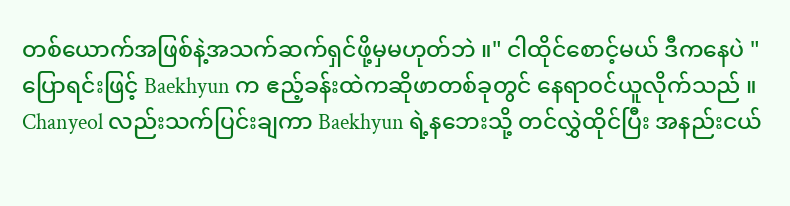တစ်ယောက်အဖြစ်နဲ့အသက်ဆက်ရှင်ဖို့မှမဟုတ်ဘဲ ။" ငါထိုင်စောင့်မယ် ဒီကနေပဲ "
ပြောရင်းဖြင့် Baekhyun က ဧည့်ခန်းထဲကဆိုဖာတစ်ခုတွင် နေရာဝင်ယူလိုက်သည် ။ Chanyeol လည်းသက်ပြင်းချကာ Baekhyun ရဲ့နဘေးသို့ တင်လွှဲထိုင်ပြီး အနည်းငယ်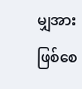မျှအားဖြစ်စေ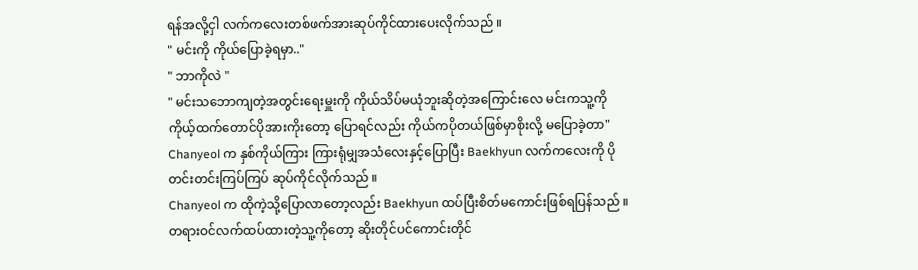ရန်အလို့ငှါ လက်ကလေးတစ်ဖက်အားဆုပ်ကိုင်ထားပေးလိုက်သည် ။
" မင်းကို ကိုယ်ပြောခဲ့ရမှာ.."
" ဘာကိုလဲ "
" မင်းသဘောကျတဲ့အတွင်းရေးမှူးကို ကိုယ်သိပ်မယုံဘူးဆိုတဲ့အကြောင်းလေ မင်းကသူ့ကို ကိုယ့်ထက်တောင်ပိုအားကိုးတော့ ပြောရင်လည်း ကိုယ်ကပိုတယ်ဖြစ်မှာစိုးလို့ မပြောခဲ့တာ"
Chanyeol က နှစ်ကိုယ်ကြား ကြားရုံမျှအသံလေးနှင့်ပြောပြီး Baekhyun လက်ကလေးကို ပိုတင်းတင်းကြပ်ကြပ် ဆုပ်ကိုင်လိုက်သည် ။
Chanyeol က ထိုကဲ့သို့ပြောလာတော့လည်း Baekhyun ထပ်ပြီးစိတ်မကောင်းဖြစ်ရပြန်သည် ။ တရားဝင်လက်ထပ်ထားတဲ့သူ့ကိုတော့ ဆိုးတိုင်ပင်ကောင်းတိုင်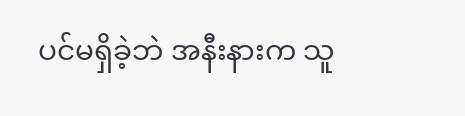ပင်မရှိခဲ့ဘဲ အနီးနားက သူ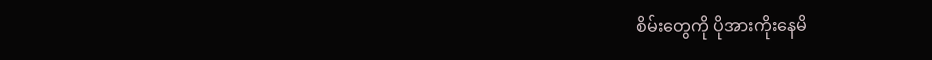စိမ်းတွေကို ပိုအားကိုးနေမိ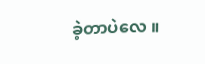ခဲ့တာပဲလေ ။